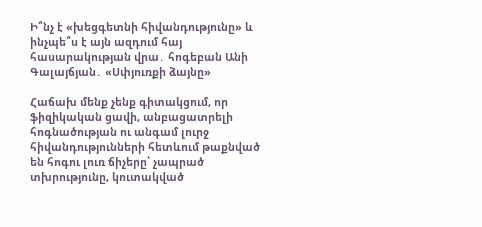Ի՞նչ է «խեցգետնի հիվանդությունը» և ինչպե՞ս է այն ազդում հայ հասարակության վրա․ հոգեբան Անի Գալայճյան․ «Սփյուռքի ձայնը»

Հաճախ մենք չենք գիտակցում, որ ֆիզիկական ցավի, անբացատրելի հոգնածության ու անգամ լուրջ հիվանդությունների հետևում թաքնված են հոգու լուռ ճիչերը՝ չապրած տխրությունը, կուտակված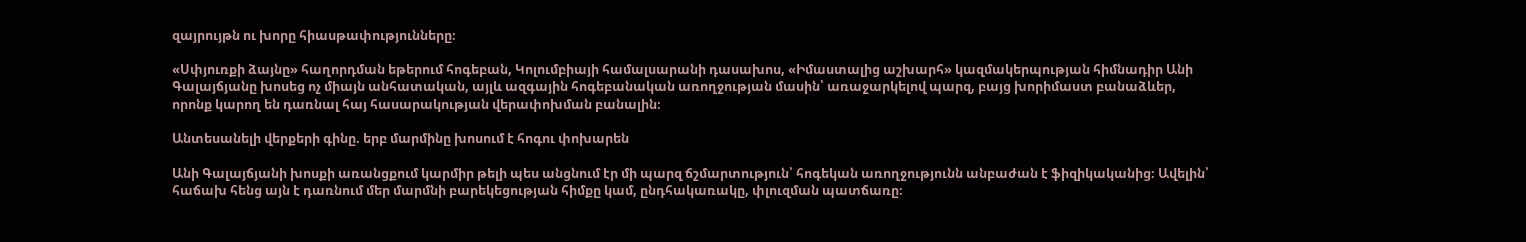զայրույթն ու խորը հիասթափությունները։

«Սփյուռքի ձայնը» հաղորդման եթերում հոգեբան, Կոլումբիայի համալսարանի դասախոս, «Իմաստալից աշխարհ» կազմակերպության հիմնադիր Անի Գալայճյանը խոսեց ոչ միայն անհատական, այլև ազգային հոգեբանական առողջության մասին՝ առաջարկելով պարզ, բայց խորիմաստ բանաձևեր, որոնք կարող են դառնալ հայ հասարակության վերափոխման բանալին։

Անտեսանելի վերքերի գինը. երբ մարմինը խոսում է հոգու փոխարեն

Անի Գալայճյանի խոսքի առանցքում կարմիր թելի պես անցնում էր մի պարզ ճշմարտություն՝ հոգեկան առողջությունն անբաժան է ֆիզիկականից։ Ավելին՝ հաճախ հենց այն է դառնում մեր մարմնի բարեկեցության հիմքը կամ, ընդհակառակը, փլուզման պատճառը։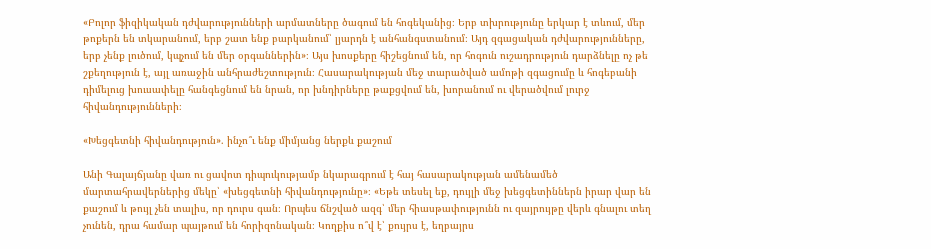«Բոլոր ֆիզիկական դժվարությունների արմատները ծագում են հոգեկանից։ Երբ տխրությունը երկար է տևում, մեր թոքերն են տկարանում, երբ շատ ենք բարկանում՝ լյարդն է անհանգստանում։ Այդ զգացական դժվարությունները, երբ չենք լուծում, կպչում են մեր օրգաններին»։ Այս խոսքերը հիշեցնում են, որ հոգուն ուշադրություն դարձնելը ոչ թե շքեղություն է, այլ առաջին անհրաժեշտություն։ Հասարակության մեջ տարածված ամոթի զգացումը և հոգեբանի դիմելուց խուսափելը հանգեցնում են նրան, որ խնդիրները թաքցվում են, խորանում ու վերածվում լուրջ հիվանդությունների։

«Խեցգետնի հիվանդություն». ինչո՞ւ ենք միմյանց ներքև քաշում

Անի Գալայճյանը վառ ու ցավոտ դիպուկությամբ նկարագրում է հայ հասարակության ամենամեծ մարտահրավերներից մեկը՝ «խեցգետնի հիվանդությունը»։ «Եթե տեսել եք, դույլի մեջ խեցգետիններն իրար վար են քաշում և թույլ չեն տալիս, որ դուրս գան։ Որպես ճնշված ազգ՝ մեր հիասթափությունն ու զայրույթը վերև գնալու տեղ չունեն, դրա համար պայթում են հորիզոնական։ Կողքիս ո՞վ է՝ քույրս է, եղբայրս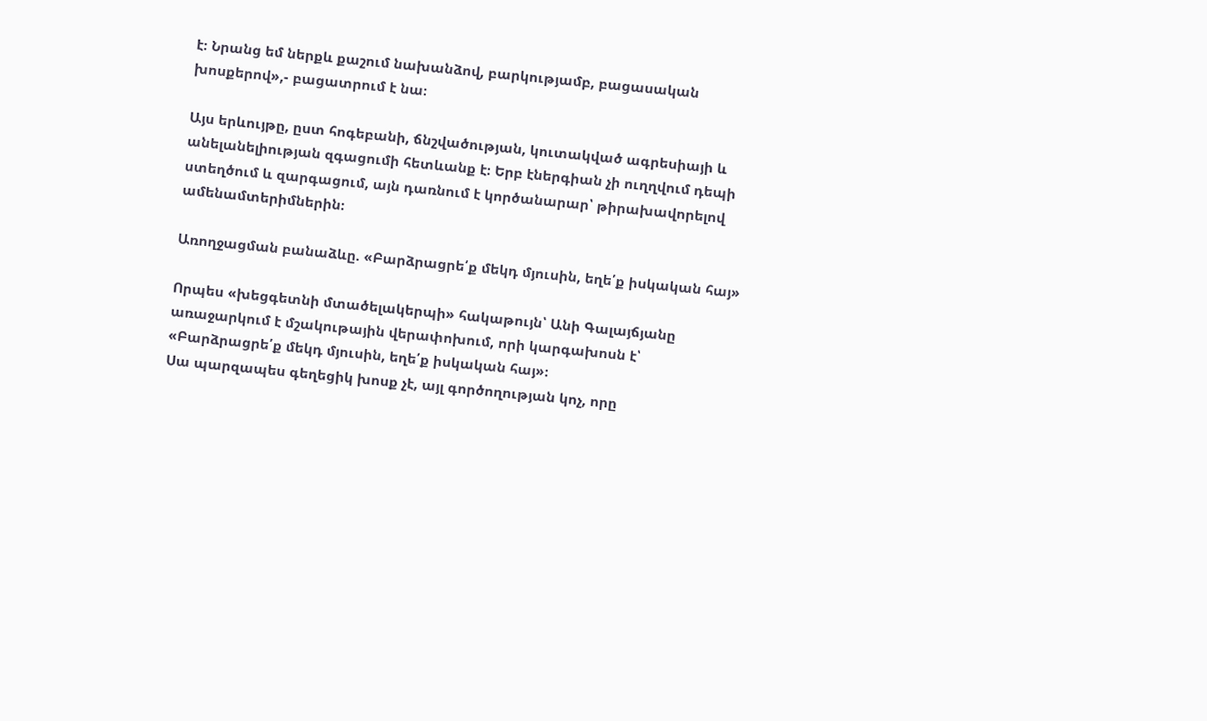է։ Նրանց եմ ներքև քաշում նախանձով, բարկությամբ, բացասական խոսքերով»,- բացատրում է նա։

Այս երևույթը, ըստ հոգեբանի, ճնշվածության, կուտակված ագրեսիայի և անելանելիության զգացումի հետևանք է։ Երբ էներգիան չի ուղղվում դեպի ստեղծում և զարգացում, այն դառնում է կործանարար՝ թիրախավորելով ամենամտերիմներին։

Առողջացման բանաձևը. «Բարձրացրե՛ք մեկդ մյուսին, եղե՛ք իսկական հայ»

Որպես «խեցգետնի մտածելակերպի» հակաթույն՝ Անի Գալայճյանը առաջարկում է մշակութային վերափոխում, որի կարգախոսն է՝ «Բարձրացրե՛ք մեկդ մյուսին, եղե՛ք իսկական հայ»։
Սա պարզապես գեղեցիկ խոսք չէ, այլ գործողության կոչ, որը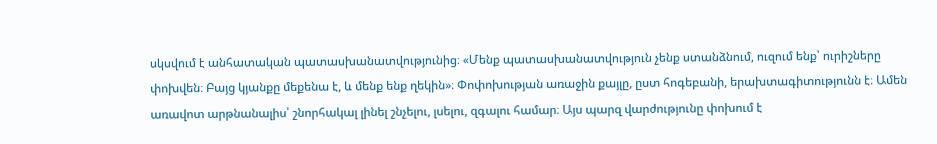սկսվում է անհատական պատասխանատվությունից։ «Մենք պատասխանատվություն չենք ստանձնում, ուզում ենք՝ ուրիշները փոխվեն։ Բայց կյանքը մեքենա է, և մենք ենք ղեկին»։ Փոփոխության առաջին քայլը, ըստ հոգեբանի, երախտագիտությունն է։ Ամեն առավոտ արթնանալիս՝ շնորհակալ լինել շնչելու, լսելու, զգալու համար։ Այս պարզ վարժությունը փոխում է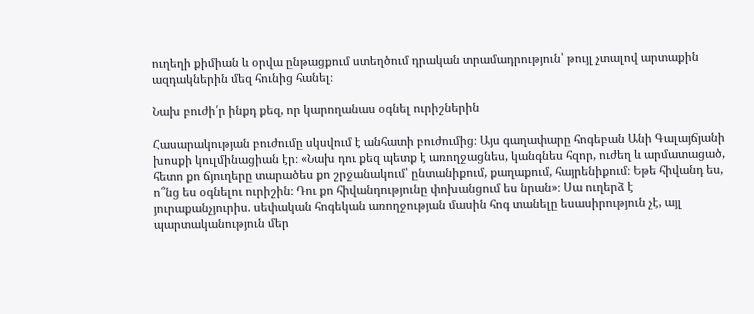ուղեղի քիմիան և օրվա ընթացքում ստեղծում դրական տրամադրություն՝ թույլ չտալով արտաքին ազդակներին մեզ հունից հանել։

Նախ բուժի՛ր ինքդ քեզ, որ կարողանաս օգնել ուրիշներին

Հասարակության բուժումը սկսվում է անհատի բուժումից։ Այս գաղափարը հոգեբան Անի Գալայճյանի խոսքի կուլմինացիան էր։ «Նախ դու քեզ պետք է առողջացնես, կանգնես հզոր, ուժեղ և արմատացած, հետո քո ճյուղերը տարածես քո շրջանակում՝ ընտանիքում, քաղաքում, հայրենիքում։ Եթե հիվանդ ես, ո՞նց ես օգնելու ուրիշին։ Դու քո հիվանդությունը փոխանցում ես նրան»։ Սա ուղերձ է յուրաքանչյուրիս. սեփական հոգեկան առողջության մասին հոգ տանելը եսասիրություն չէ, այլ պարտականություն մեր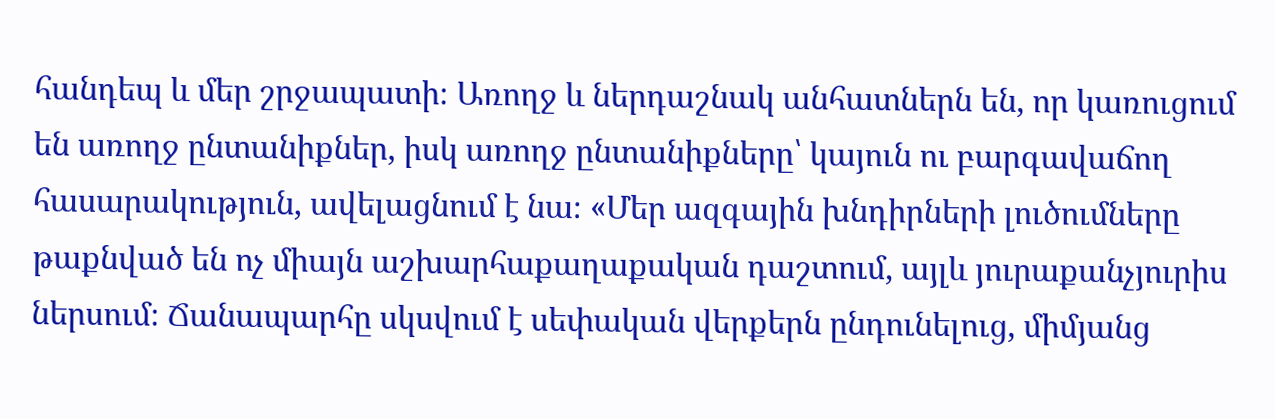հանդեպ և մեր շրջապատի։ Առողջ և ներդաշնակ անհատներն են, որ կառուցում են առողջ ընտանիքներ, իսկ առողջ ընտանիքները՝ կայուն ու բարգավաճող հասարակություն, ավելացնում է նա։ «Մեր ազգային խնդիրների լուծումները թաքնված են ոչ միայն աշխարհաքաղաքական դաշտում, այլև յուրաքանչյուրիս ներսում։ Ճանապարհը սկսվում է սեփական վերքերն ընդունելուց, միմյանց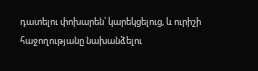դատելու փոխարեն՝ կարեկցելուց, և ուրիշի հաջողությանը նախանձելու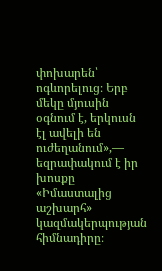փոխարեն՝ ոգևորելուց։ Երբ մեկը մյուսին օգնում է, երկուսն էլ ավելի են ուժեղանում»,— եզրափակում է իր խոսքը «Իմաստալից աշխարհ» կազմակերպության հիմնադիրը։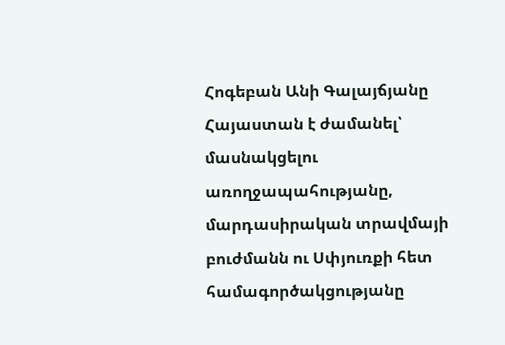Հոգեբան Անի Գալայճյանը Հայաստան է ժամանել՝ մասնակցելու առողջապահությանը, մարդասիրական տրավմայի բուժմանն ու Սփյուռքի հետ համագործակցությանը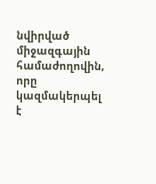նվիրված միջազգային համաժողովին, որը կազմակերպել է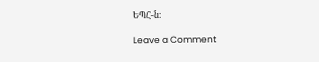ԵՊՀ-ն։

Leave a Comment